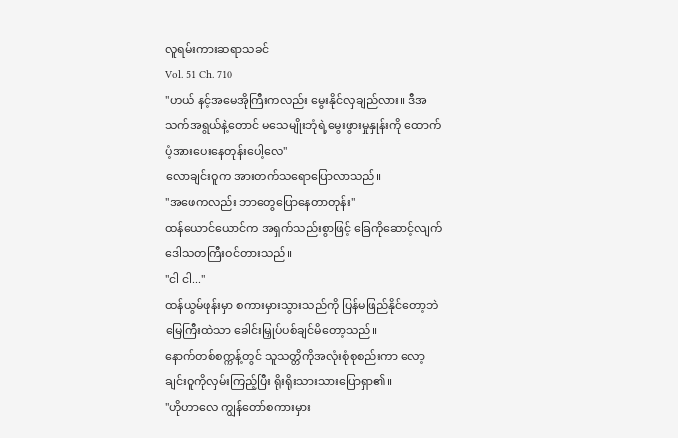လူရမ်းကားဆရာသခင်
Vol. 51 Ch. 710
"ဟယ် နင့်အမေအိုကြီးကလည်း မွေးနိုင်လှချည်လား။ ဒီအသက်အရွယ်နဲ့တောင် မသေမျိုးဘုံရဲ့မွေးဖွားမှုနှုန်းကို ထောက်ပံ့အားပေးနေတုန်းပေါ့လေ"
လောချင်းဝူက အားတက်သရောပြောလာသည်။
"အဖေကလည်း ဘာတွေပြောနေတာတုန်း"
ထန်ယောင်ယောင်က အရှက်သည်းစွာဖြင့် ခြေကိုဆောင့်လျက် ဒေါသတကြီးဝင်တားသည်။
"ငါ ငါ..."
ထန်ယွမ်ဖုန်းမှာ စကားမှားသွားသည်ကို ပြန်မဖြည်နိုင်တော့ဘဲ မြေကြီးထဲသာ ခေါင်းမြှုပ်ပစ်ချင်မိတော့သည်။
နောက်တစ်စက္ကန့်တွင် သူသတ္တိကိုအလုံးစုံစုစည်းကာ လော့ချင်းဝူကိုလှမ်းကြည့်ပြီး ရိုးရိုးသားသားပြောရှာ၏။
"ဟိုဟာလေ ကျွန်တော်စကားမှား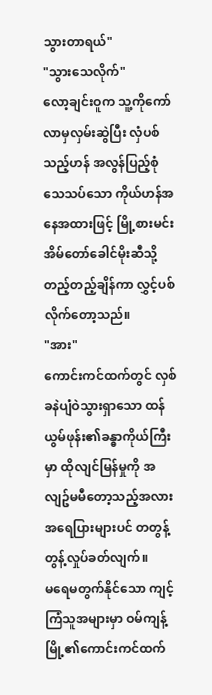သွားတာရယ်"
"သွားသေလိုက်"
လော့ချင်းဝူက သူ့ကိုကော်လာမှလှမ်းဆွဲပြီး လှံပစ်သည့်ဟန် အလွန်ပြည့်စုံသေသပ်သော ကိုယ်ဟန်အနေအထားဖြင့် မြို့စားမင်းအိမ်တော်ခေါင်မိုးဆီသို့ တည့်တည့်ချိန်ကာ လွှင့်ပစ်လိုက်တော့သည်။
"အား"
ကောင်းကင်ထက်တွင် လှစ်ခနဲပျံဝဲသွားရှာသော ထန်ယွမ်ဖုန်း၏ခန္ဓာကိုယ်ကြီးမှာ ထိုလျင်မြန်မှုကို အလျဥ်မမီတော့သည့်အလား အရေပြားများပင် တတွန့်တွန့်လှုပ်ခတ်လျက်။
မရေမတွက်နိုင်သော ကျင့်ကြံသူအများမှာ ဝမ်ကျန့်မြို့၏ကောင်းကင်ထက်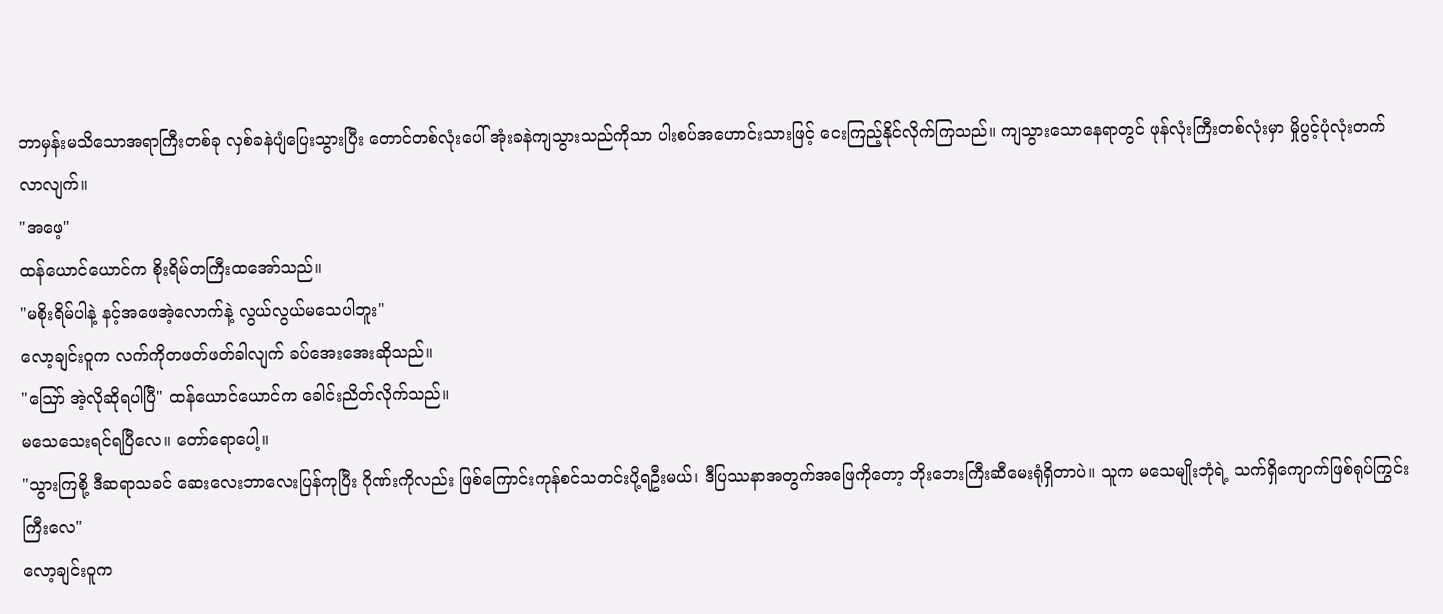ဘာမှန်းမသိသောအရာကြီးတစ်ခု လှစ်ခနဲပျံပြေးသွားပြီး တောင်တစ်လုံးပေါ် အုံးခနဲကျသွားသည်ကိုသာ ပါးစပ်အဟောင်းသားဖြင့် ငေးကြည့်နိုင်လိုက်ကြသည်။ ကျသွားသောနေရာတွင် ဖုန်လုံးကြီးတစ်လုံးမှာ မှိုပွင့်ပုံလုံးတက်လာလျက်။
"အဖေ့"
ထန်ယောင်ယောင်က စိုးရိမ်တကြီးထအော်သည်။
"မစိုးရိမ်ပါနဲ့ နင့်အဖေအဲ့လောက်နဲ့ လွယ်လွယ်မသေပါဘူး"
လော့ချင်းဝူက လက်ကိုတဖတ်ဖတ်ခါလျက် ခပ်အေးအေးဆိုသည်။
"ဪ အဲ့လိုဆိုရပါပြီ" ထန်ယောင်ယောင်က ခေါင်းညိတ်လိုက်သည်။
မသေသေးရင်ရပြီလေ။ တော်ရောပေါ့။
"သွားကြစို့ ဒီဆရာသခင် ဆေးလေးဘာလေးပြန်ကုပြီး ဂိုဏ်းကိုလည်း ဖြစ်ကြောင်းကုန်စင်သတင်းပို့ရဦးမယ်၊ ဒီပြဿနာအတွက်အဖြေကိုတော့ ဘိုးဘေးကြီးဆီမေးရုံရှိတာပဲ။ သူက မသေမျိုးဘုံရဲ့ သက်ရှိကျောက်ဖြစ်ရုပ်ကြွင်းကြီးလေ"
လော့ချင်းဝူက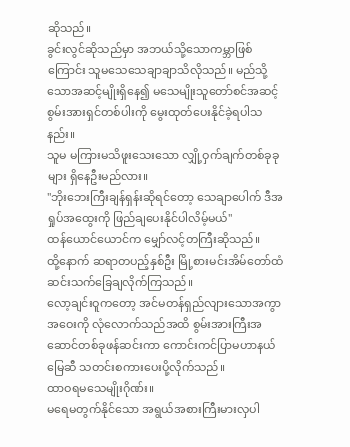ဆိုသည်။
ခွင်းလွင်ဆိုသည်မှာ အဘယ်သို့သောကမ္ဘာဖြစ်ကြောင်း သူမသေသေချာချာသိလိုသည်။ မည်သို့သောအဆင့်မျိုးရှိနေ၍ မသေမျိုးသူတော်စင်အဆင့် စွမ်းအားရှင်တစ်ပါးကို မွေးထုတ်ပေးနိုင်ခဲ့ရပါသနည်း။
သူမ မကြားမသိဖူးသေးသော လျှို့ဝှက်ချက်တစ်ခုခုများ ရှိနေဦးမည်လား။
"ဘိုးဘေးကြီးချန်ရှန်းဆိုရင်တော့ သေချာပေါက် ဒီအရှုပ်အထွေးကို ဖြည်ချပေးနိုင်ပါလိမ့်မယ်"
ထန်ယောင်ယောင်က မျှော်လင့်တကြီးဆိုသည်။
ထို့နောက် ဆရာတပည့်နှစ်ဦး မြို့စားမင်းအိမ်တော်ထံ ဆင်းသက်ခြေချလိုက်ကြသည်။
လော့ချင်းဝူကတော့ အင်မတန်ရှည်လျားသောအကွာအဝေးကို လုံလောက်သည်အထိ စွမ်းအားကြီးအဆောင်တစ်ခုဖန်ဆင်းကာ ကောင်းကင်ပြာမဟာနယ်မြေဆီ သတင်းစကားပေးပို့လိုက်သည်။
ထာဝရမသေမျိုးဂိုဏ်း။
မရေမတွက်နိုင်သော အရွယ်အစားကြီးမားလှပါ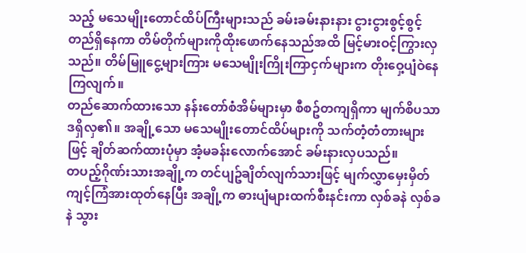သည့် မသေမျိုးတောင်ထိပ်ကြီးများသည် ခမ်းခမ်းနားနား ငွားငွားစွင့်စွင့်တည်ရှိနေကာ တိမ်တိုက်များကိုထိုးဖောက်နေသည်အထိ မြင့်မားဝင့်ကြွားလှသည်။ တိမ်မြူငွေ့များကြား မသေမျိုးကြိုးကြာငှက်များက တိုးဝှေ့ပျံဝဲနေကြလျက်။
တည်ဆောက်ထားသော နန်းတော်စံအိမ်များမှာ စီစဥ်တကျရှိကာ မျက်စိပသာဒရှိလှ၏။ အချို့သော မသေမျိုးတောင်ထိပ်များကို သက်တံ့တံတားများဖြင့် ချိတ်ဆက်ထားပုံမှာ အံ့မခန်းလောက်အောင် ခမ်းနားလှပသည်။
တပည့်ဂိုဏ်းသားအချို့က တင်ပျဥ်ချိတ်လျက်သားဖြင့် မျက်လွှာမှေးမှိတ် ကျင့်ကြံအားထုတ်နေပြီး အချို့က ဓားပျံများထက်စီးနင်းကာ လှစ်ခနဲ လှစ်ခနဲ သွား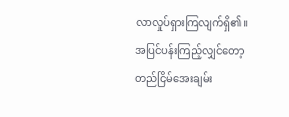လာလှုပ်ရှားကြလျက်ရှိ၏။
အပြင်ပန်းကြည့်လျှင်တော့ တည်ငြိမ်အေးချမ်း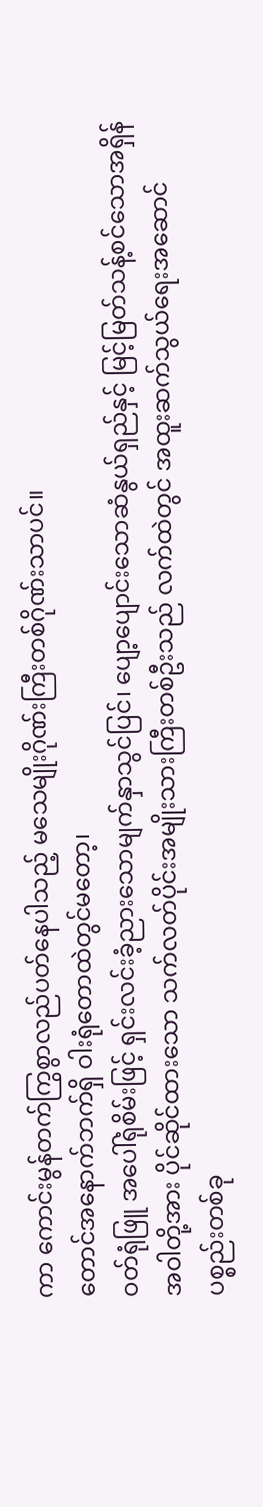ကာ ကောင်းမွန်တက်ကြွစွာလည်ပတ်နေပါသည့် မသေမျိုးဂိုဏ်းကြီးတစ်ဂိုဏ်းသာပင်။
တောင်အနောက်ဘက်ရှိ ဝါးရုံတောထဲတွင်မတော့၊
ဝတ်ရုံဖြူ အပေါ်ရုံစိမ်းဖြင့် ရှင်းလင်းခံ့ညားသောမျက်နှာသွင်ပြင်၊ ပျော့ပျောင်းသောဆံနွယ်ရှည်နှင့် မြင့်မြတ်သန့်စင်သောအရှိန်အဝါတို့အား ပိုင်ဆိုင်ထားသော သက်လတ်ပိုင်းအမျိုးသားကြီးတစ်ဦးသည် လက်ထဲတွင် အထူးဆက်သွယ်ရေးအဆောင်ပစ္စည်းတစ်ခု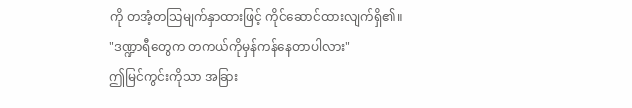ကို တအံ့တသြမျက်နှာထားဖြင့် ကိုင်ဆောင်ထားလျက်ရှိ၏။
"ဒဏ္ဍာရီတွေက တကယ်ကိုမှန်ကန်နေတာပါလား"
ဤမြင်ကွင်းကိုသာ အခြား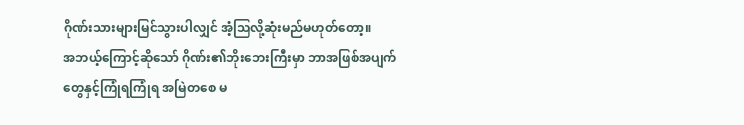ဂိုဏ်းသားများမြင်သွားပါလျှင် အံ့သြလို့ဆုံးမည်မဟုတ်တော့။
အဘယ့်ကြောင့်ဆိုသော် ဂိုဏ်း၏ဘိုးဘေးကြီးမှာ ဘာအဖြစ်အပျက်တွေနှင့်ကြုံရကြုံရ အမြဲတစေ မ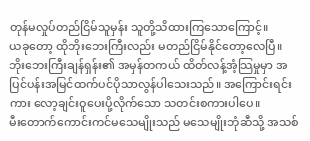တုန်မလှုပ်တည်ငြိမ်သူမှန်း သူတို့သိထားကြသောကြောင့်။
ယခုတော့ ထိုဘိုးဘေးကြီးလည်း မတည်ငြိမ်နိုင်တော့လေပြီ။
ဘိုးဘေးကြီးချန်ရှန်း၏ အမှန်တကယ် ထိတ်လန့်အံ့သြမှုမှာ အပြင်ပန်းအမြင်ထက်ပင်ပိုသာလွန်ပါသေးသည်။ အကြောင်းရင်းကား လော့ချင်းဝူပေးပို့လိုက်သော သတင်းစကားပါပေ။
မီးတောက်ကောင်းကင်မသေမျိုးသည် မသေမျိုးဘုံဆီသို့ အသစ်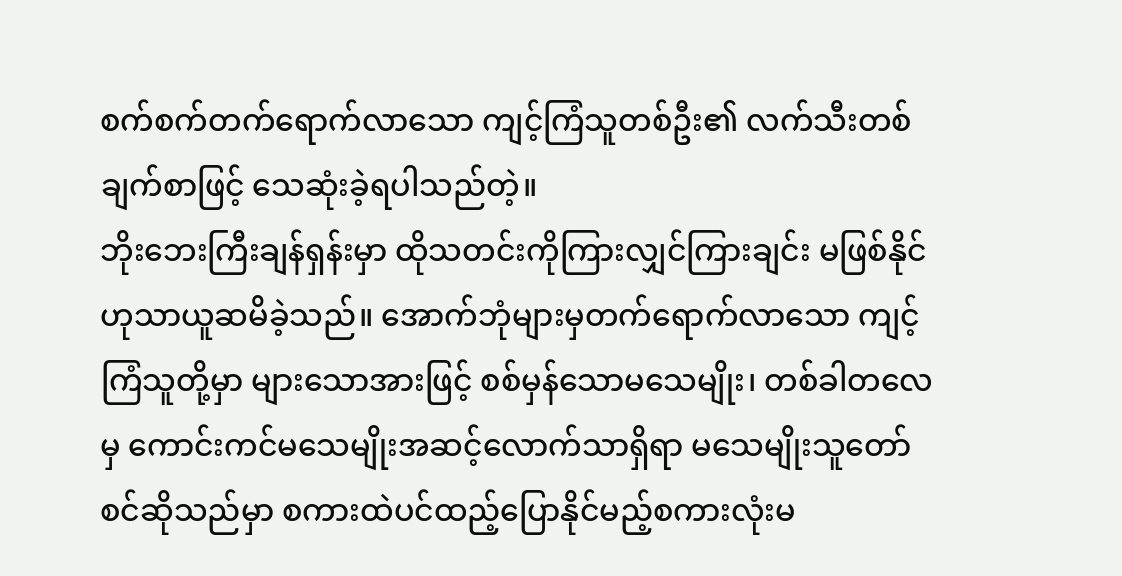စက်စက်တက်ရောက်လာသော ကျင့်ကြံသူတစ်ဦး၏ လက်သီးတစ်ချက်စာဖြင့် သေဆုံးခဲ့ရပါသည်တဲ့။
ဘိုးဘေးကြီးချန်ရှန်းမှာ ထိုသတင်းကိုကြားလျှင်ကြားချင်း မဖြစ်နိုင်ဟုသာယူဆမိခဲ့သည်။ အောက်ဘုံများမှတက်ရောက်လာသော ကျင့်ကြံသူတို့မှာ များသောအားဖြင့် စစ်မှန်သောမသေမျိုး၊ တစ်ခါတလေမှ ကောင်းကင်မသေမျိုးအဆင့်လောက်သာရှိရာ မသေမျိုးသူတော်စင်ဆိုသည်မှာ စကားထဲပင်ထည့်ပြောနိုင်မည့်စကားလုံးမ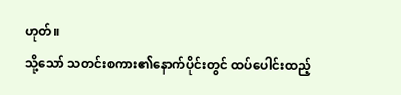ဟုတ်။
သို့သော် သတင်းစကား၏နောက်ပိုင်းတွင် ထပ်ပေါင်းထည့်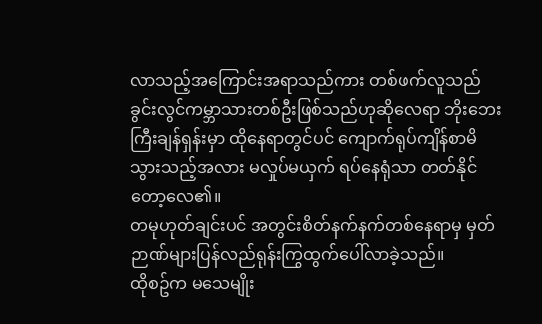လာသည့်အကြောင်းအရာသည်ကား တစ်ဖက်လူသည် ခွင်းလွင်ကမ္ဘာသားတစ်ဦးဖြစ်သည်ဟုဆိုလေရာ ဘိုးဘေးကြီးချန်ရှန်းမှာ ထိုနေရာတွင်ပင် ကျောက်ရုပ်ကျိန်စာမိသွားသည့်အလား မလှုပ်မယှက် ရပ်နေရုံသာ တတ်နိုင်တော့လေ၏။
တမုဟုတ်ချင်းပင် အတွင်းစိတ်နက်နက်တစ်နေရာမှ မှတ်ဉာဏ်များပြန်လည်ရုန်းကြွထွက်ပေါ်လာခဲ့သည်။
ထိုစဥ်က မသေမျိုး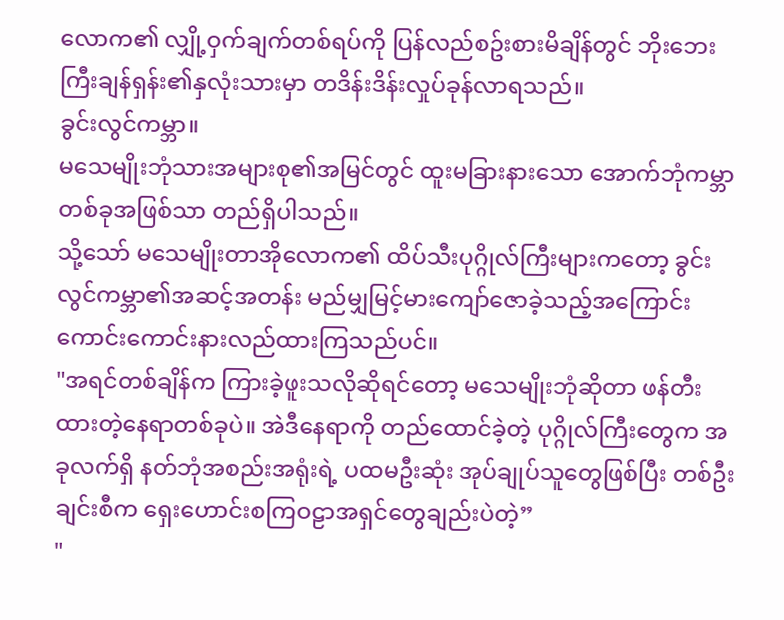လောက၏ လျှို့ဝှက်ချက်တစ်ရပ်ကို ပြန်လည်စဥ်းစားမိချိန်တွင် ဘိုးဘေးကြီးချန်ရှန်း၏နှလုံးသားမှာ တဒိန်းဒိန်းလှုပ်ခုန်လာရသည်။
ခွင်းလွင်ကမ္ဘာ။
မသေမျိုးဘုံသားအများစု၏အမြင်တွင် ထူးမခြားနားသော အောက်ဘုံကမ္ဘာတစ်ခုအဖြစ်သာ တည်ရှိပါသည်။
သို့သော် မသေမျိုးတာအိုလောက၏ ထိပ်သီးပုဂ္ဂိုလ်ကြီးများကတော့ ခွင်းလွင်ကမ္ဘာ၏အဆင့်အတန်း မည်မျှမြင့်မားကျော်ဇောခဲ့သည့်အကြောင်း ကောင်းကောင်းနားလည်ထားကြသည်ပင်။
"အရင်တစ်ချိန်က ကြားခဲ့ဖူးသလိုဆိုရင်တော့ မသေမျိုးဘုံဆိုတာ ဖန်တီးထားတဲ့နေရာတစ်ခုပဲ။ အဲဒီနေရာကို တည်ထောင်ခဲ့တဲ့ ပုဂ္ဂိုလ်ကြီးတွေက အခုလက်ရှိ နတ်ဘုံအစည်းအရုံးရဲ့ ပထမဦးဆုံး အုပ်ချုပ်သူတွေဖြစ်ပြီး တစ်ဦးချင်းစီက ရှေးဟောင်းစကြဝဠာအရှင်တွေချည်းပဲတဲ့”
"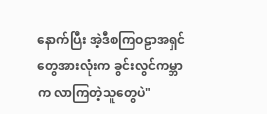နောက်ပြီး အဲ့ဒီစကြဝဠာအရှင်တွေအားလုံးက ခွင်းလွင်ကမ္ဘာက လာကြတဲ့သူတွေပဲ"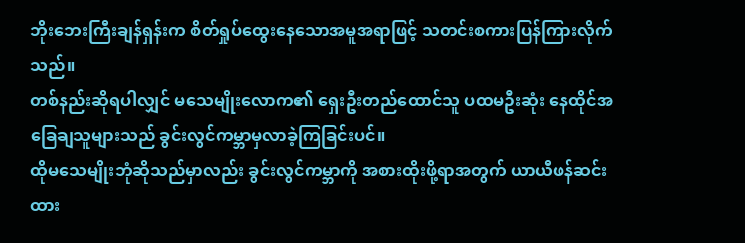ဘိုးဘေးကြီးချန်ရှန်းက စိတ်ရှုပ်ထွေးနေသောအမူအရာဖြင့် သတင်းစကားပြန်ကြားလိုက်သည်။
တစ်နည်းဆိုရပါလျှင် မသေမျိုးလောက၏ ရှေးဦးတည်ထောင်သူ ပထမဦးဆုံး နေထိုင်အခြေချသူများသည် ခွင်းလွင်ကမ္ဘာမှလာခဲ့ကြခြင်းပင်။
ထိုမသေမျိုးဘုံဆိုသည်မှာလည်း ခွင်းလွင်ကမ္ဘာကို အစားထိုးဖို့ရာအတွက် ယာယီဖန်ဆင်းထား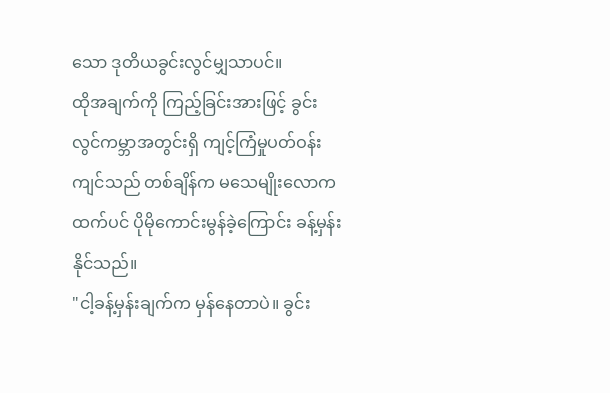သော ဒုတိယခွင်းလွင်မျှသာပင်။
ထိုအချက်ကို ကြည့်ခြင်းအားဖြင့် ခွင်းလွင်ကမ္ဘာအတွင်းရှိ ကျင့်ကြံမှုပတ်ဝန်းကျင်သည် တစ်ချိန်က မသေမျိုးလောကထက်ပင် ပိုမိုကောင်းမွန်ခဲ့ကြောင်း ခန့်မှန်းနိုင်သည်။
"ငါ့ခန့်မှန်းချက်က မှန်နေတာပဲ။ ခွင်း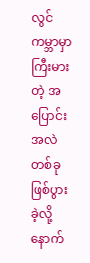လွင်ကမ္ဘာမှာ ကြီးမားတဲ့ အပြောင်းအလဲတစ်ခု ဖြစ်ပွားခဲ့လို့ နောက်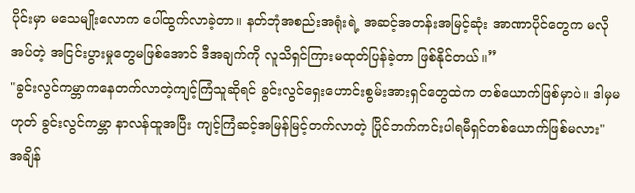ပိုင်းမှာ မသေမျိုးလောက ပေါ်ထွက်လာခဲ့တာ။ နတ်ဘုံအစည်းအရုံးရဲ့ အဆင့်အတန်းအမြင့်ဆုံး အာဏာပိုင်တွေက မလိုအပ်တဲ့ အငြင်းပွားမှုတွေမဖြစ်အောင် ဒီအချက်ကို လူသိရှင်ကြားမထုတ်ပြန်ခဲ့တာ ဖြစ်နိုင်တယ်။”
"ခွင်းလွင်ကမ္ဘာကနေတက်လာတဲ့ကျင့်ကြံသူဆိုရင် ခွင်းလွင်ရှေးဟောင်းစွမ်းအားရှင်တွေထဲက တစ်ယောက်ဖြစ်မှာပဲ။ ဒါမှမဟုတ် ခွင်းလွင်ကမ္ဘာ နာလန်ထူအပြီး ကျင့်ကြံဆင့်အမြန်မြင့်တက်လာတဲ့ ပြိုင်ဘက်ကင်းပါရမီရှင်တစ်ယောက်ဖြစ်မလား"
အချိန်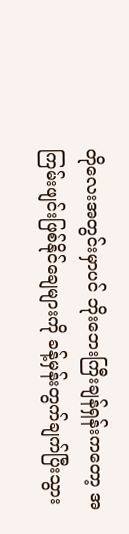တိုလေးအတွင်းမှာပင် ဘိုးဘေးကြီးချန်ရှန်းကတော့ အကြမ်းဖျင်းဖြစ်နိုင်ချေများကို ခန့်မှန်းတွက်ချက်ပြီးသွား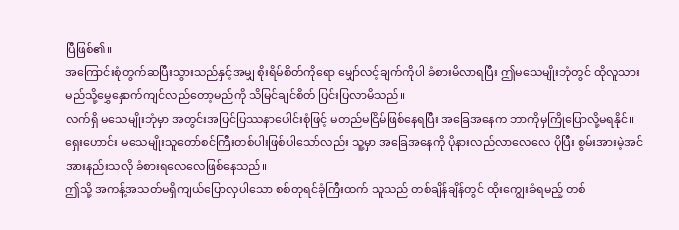ပြီဖြစ်၏။
အကြောင်းစုံတွက်ဆပြီးသွားသည်နှင့်အမျှ စိုးရိမ်စိတ်ကိုရော မျှော်လင့်ချက်ကိုပါ ခံစားမိလာရပြီး ဤမသေမျိုးဘုံတွင် ထိုလူသား မည်သို့မွှေနှောက်ကျင်လည်တော့မည်ကို သိမြင်ချင်စိတ် ပြင်းပြလာမိသည်။
လက်ရှိ မသေမျိုးဘုံမှာ အတွင်းအပြင်ပြဿနာပေါင်းစုံဖြင့် မတည်မငြိမ်ဖြစ်နေရပြီး အခြေအနေက ဘာကိုမှကြိုပြောလို့မရနိုင်။
ရှေးဟောင်း မသေမျိုးသူတော်စင်ကြီးတစ်ပါးဖြစ်ပါသော်လည်း သူ့မှာ အခြေအနေကို ပိုနားလည်လာလေလေ ပိုပြီး စွမ်းအားမဲ့အင်အားနည်းသလို ခံစားရလေလေဖြစ်နေသည်။
ဤသို့ အကန့်အသတ်မရှိကျယ်ပြောလှပါသော စစ်တုရင်ခုံကြီးထက် သူသည် တစ်ချိန်ချိန်တွင် ထိုးကျွေးခံရမည့် တစ်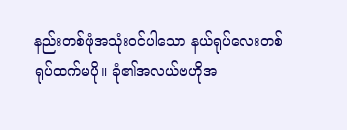နည်းတစ်ဖုံအသုံးဝင်ပါသော နယ်ရုပ်လေးတစ်ရုပ်ထက်မပို။ ခုံ၏အလယ်ဗဟိုအ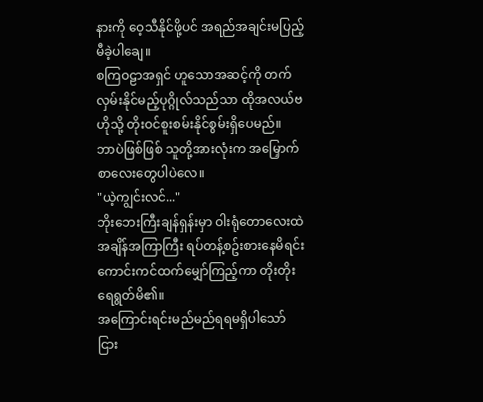နားကို ဝေ့သီနိုင်ဖို့ပင် အရည်အချင်းမပြည့်မီခဲ့ပါချေ။
စကြဝဠာအရှင် ဟူသောအဆင့်ကို တက်လှမ်းနိုင်မည့်ပုဂ္ဂိုလ်သည်သာ ထိုအလယ်ဗဟိုသို့ တိုးဝင်စူးစမ်းနိုင်စွမ်းရှိပေမည်။
ဘာပဲဖြစ်ဖြစ် သူတို့အားလုံးက အမြှောက်စာလေးတွေပါပဲလေ။
"ယဲ့ကျွင်းလင်..."
ဘိုးဘေးကြီးချန်ရှန်းမှာ ဝါးရုံတောလေးထဲ အချိန်အကြာကြီး ရပ်တန့်စဥ်းစားနေမိရင်း ကောင်းကင်ထက်မျှော်ကြည့်ကာ တိုးတိုးရေရွတ်မိ၏။
အကြောင်းရင်းမည်မည်ရရမရှိပါသော်ငြား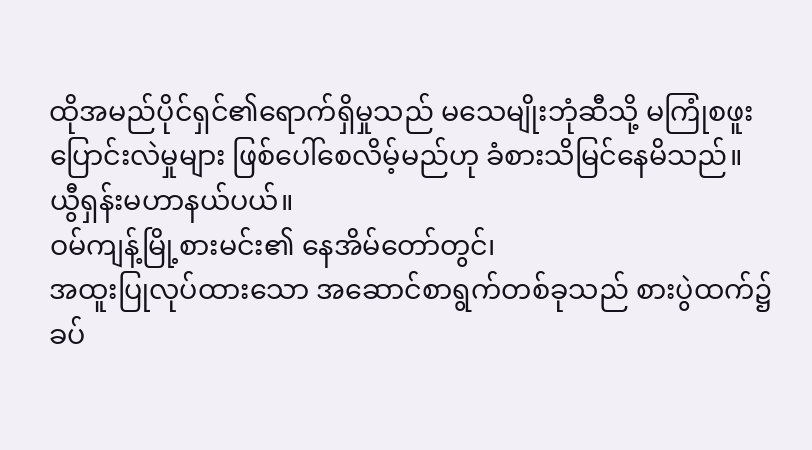ထိုအမည်ပိုင်ရှင်၏ရောက်ရှိမှုသည် မသေမျိုးဘုံဆီသို့ မကြုံစဖူးပြောင်းလဲမှုများ ဖြစ်ပေါ်စေလိမ့်မည်ဟု ခံစားသိမြင်နေမိသည်။
ယွီရှန်းမဟာနယ်ပယ်။
ဝမ်ကျန့်မြို့စားမင်း၏ နေအိမ်တော်တွင်၊
အထူးပြုလုပ်ထားသော အဆောင်စာရွက်တစ်ခုသည် စားပွဲထက်၌ ခပ်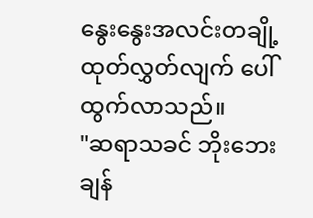နွေးနွေးအလင်းတချို့ထုတ်လွှတ်လျက် ပေါ်ထွက်လာသည်။
"ဆရာသခင် ဘိုးဘေးချန်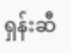ရှန်းဆီ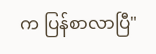က ပြန်စာလာပြီ"